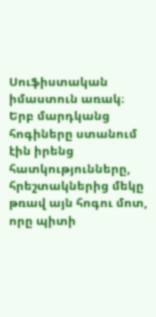Սուֆիստական իմաստուն առակ։
Երբ մարդկանց հոգիները ստանում էին իրենց հատկությունները, հրեշտակներից մեկը թռավ այն հոգու մոտ, որը պիտի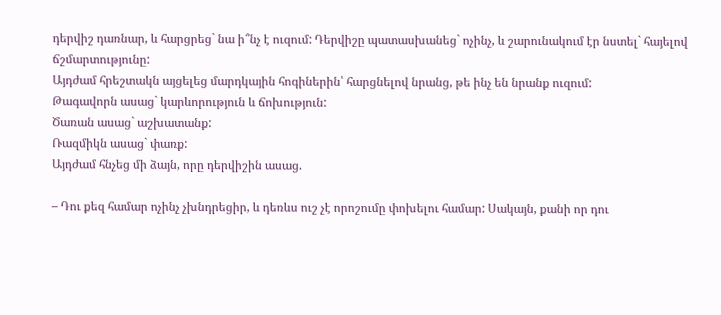դերվիշ դառնար, և հարցրեց` նա ի՞նչ է ուզում: Դերվիշը պատասխանեց` ոչինչ, և շարունակում էր նստել` հայելով ճշմարտությունը:
Այդժամ հրեշտակն այցելեց մարդկային հոգիներին՝ հարցնելով նրանց, թե ինչ են նրանք ուզում:
Թագավորն ասաց` կարևորություն և ճոխություն:
Ծառան ասաց` աշխատանք:
Ռազմիկն ասաց` փառք:
Այդժամ հնչեց մի ձայն, որը դերվիշին ասաց.

– Դու քեզ համար ոչինչ չխնդրեցիր, և դեռևս ուշ չէ որոշումը փոխելու համար: Սակայն, քանի որ դու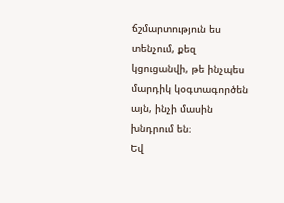ճշմարտություն ես տենչում, քեզ կցուցանվի, թե ինչպես մարդիկ կօգտագործեն այն, ինչի մասին խնդրում են։
Եվ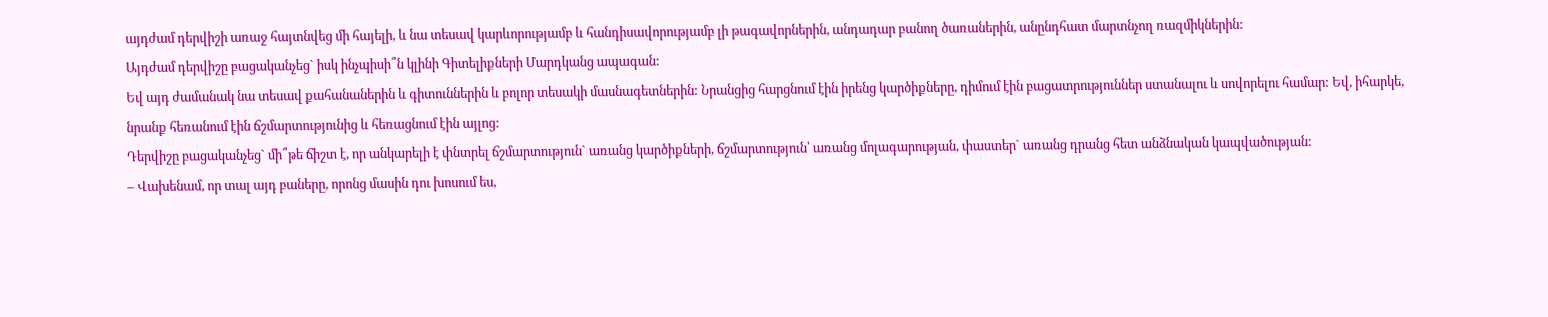այդժամ դերվիշի առաջ հայտնվեց մի հայելի, և նա տեսավ կարևորությամբ և հանդիսավորությամբ լի թագավորներին, անդադար բանող ծառաներին, անընդհատ մարտնչող ռազմիկներին:
Այդժամ դերվիշը բացականչեց` իսկ ինչպիսի՞ն կլինի Գիտելիքների Մարդկանց ապագան:
Եվ այդ ժամանակ նա տեսավ քահանաներին և գիտուններին և բոլոր տեսակի մասնագետներին: Նրանցից հարցնում էին իրենց կարծիքները, դիմում էին բացատրություններ ստանալու և սովորելու համար: Եվ, իհարկե, նրանք հեռանում էին ճշմարտությունից և հեռացնում էին այլոց:
Դերվիշը բացականչեց` մի՞թե ճիշտ է, որ անկարելի է փնտրել ճշմարտություն` առանց կարծիքների, ճշմարտություն՝ առանց մոլագարության, փաստեր` առանց դրանց հետ անձնական կապվածության:
– Վախենամ, որ տալ այդ բաները, որոնց մասին դու խոսում ես,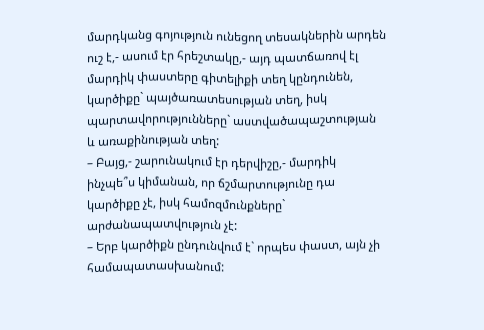մարդկանց գոյություն ունեցող տեսակներին արդեն ուշ է,- ասում էր հրեշտակը,- այդ պատճառով էլ մարդիկ փաստերը գիտելիքի տեղ կընդունեն, կարծիքը` պայծառատեսության տեղ, իսկ պարտավորությունները` աստվածապաշտության և առաքինության տեղ:
– Բայց,- շարունակում էր դերվիշը,- մարդիկ ինչպե՞ս կիմանան, որ ճշմարտությունը դա կարծիքը չէ, իսկ համոզմունքները` արժանապատվություն չէ:
– Երբ կարծիքն ընդունվում է` որպես փաստ, այն չի համապատասխանում: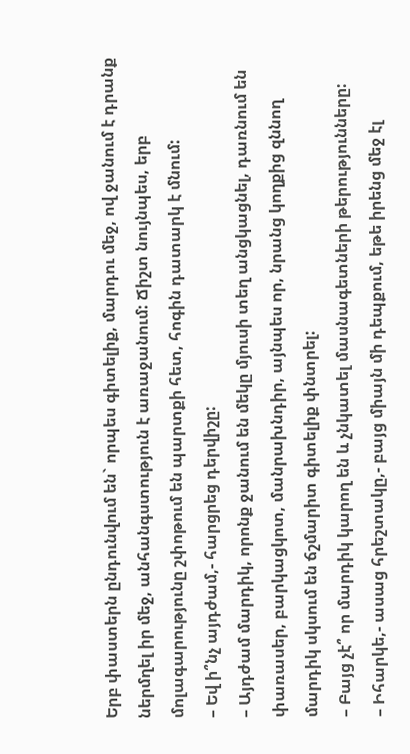Երբ փաստերն ընդունվում են` որպես գիտելիք, մարդու մեջ, ով ջանում է դրանք ներմղել իր մեջ, անհանգստություն է առաջանում: Ճիշտ նույնպես, երբ մոլագարությունը շփոթում են պարտքի հետ, հոգին դատարկ է մնում:
– Եվ ի՞նչ այդժամ,- հարցրեց դերվիշը:
– Այդժամ մարդիկ, որոնք ջանում են մեկը մյուսի տեղ անցկացնել, դառնում են փառասեր, բարկացկոտ, մանրախնդիր, այնպես որ, նրանց կողքից զննող մարդիկ սկսում են ճշմարիտ գիտելիք փնտրել:
– Բայց չէ՞ որ մարդիկ կարող են և չնկատել մասնագետների թերությունները:
– Իհարկե,- ասաց հրեշտակը,- բայց միայն մի դեպքում, եթե իրենց մեջ էլ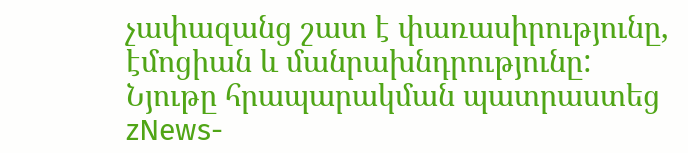չափազանց շատ է փառասիրությունը, էմոցիան և մանրախնդրությունը:
Նյութը հրապարակման պատրաստեց zNews-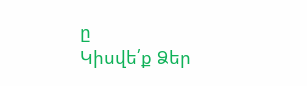ը
Կիսվե՛ք Ձեր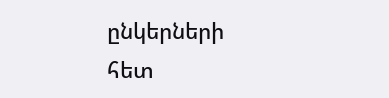ընկերների հետ